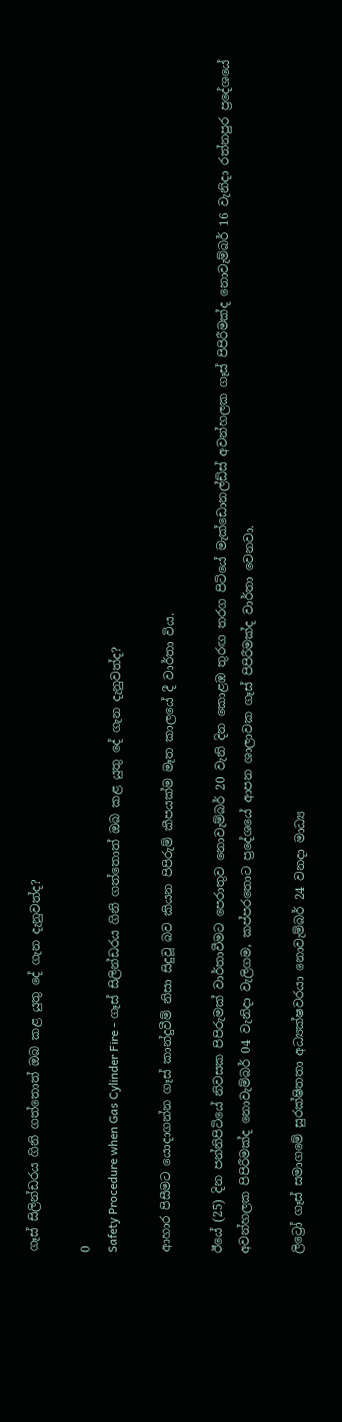ගෑස් සිලින්ඩරය ගිනි ගත්තොත් ඔබ කළ යුතු දේ ගැන දැනුවත්ද?

0
Safety Procedure when Gas Cylinder Fire - ගෑස් සිලින්ඩරය ගිනි ගත්තොත් ඔබ කළ යුතු දේ ගැන දැනුවත්ද?

ආහාර පිසීමට යොදාගන්න ගෑස් කාන්දුවීම් නිසා සිදුවූ බව කියන පිපිරුම් කීපයක්ම මෑත කාලයේ දී වාර්තා විය.

ඊයේ (25) දින පන්නිපිටියේ නිවසක පිපිරුමක් වාර්තාවීමට පෙරාතුව නොවැම්බර් 20 වැනි දින කොළඹ තුරඟ තරග පිටියේ මැක්ඩොනල්ඩ්ස් අවන්හලක ගෑස් පිපිරීමක්ද නොවැම්බර් 16 වැනිදා රත්නපුර ප්‍රදේශයේ අවන්හලක පිපිරීමක්ද නොවැම්බර් 04 වැනිදා වැලිගම, කප්පරතොට ප්‍රදේශයේ ආපන ශාලාවක ගෑස් පිපිරීමක්ද වාර්තා වෙනවා.

ලිට්‍රෝ ගෑස් සමාගමේ සුරක්ෂිතතා අධ්‍යක්ෂවරයා නොවැම්බර් 24 වනදා මාධ්‍ය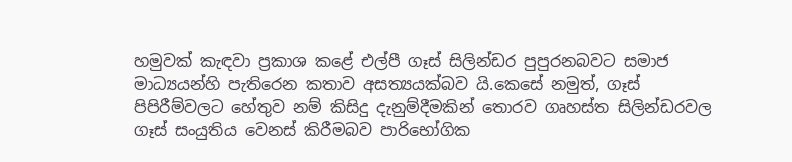හමුවක් කැඳවා ප්‍රකාශ කළේ එල්පී ගෑස් සිලින්ඩර පුපුරනබවට සමාජ මාධ්‍යයන්හි පැතිරෙන කතාව අසත්‍යයක්බව යි.කෙසේ නමුත්, ගෑස් පිපිරීම්වලට හේතුව නම් කිසිදු දැනුම්දීමකින් තොරව ගෘහස්ත සිලින්ඩරවල ගෑස් සංයුතිය වෙනස් කිරීමබව පාරිභෝගික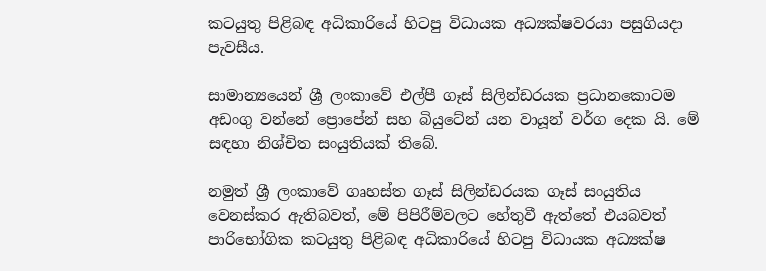කටයුතු පිළිබඳ අධිකාරියේ හිටපු විධායක අධ්‍යක්ෂවරයා පසුගියදා පැවසීය.

සාමාන්‍යයෙන් ශ්‍රී ලංකාවේ එල්පී ගෑස් සිලින්ඩරයක ප්‍රධානකොටම අඩංගු වන්නේ ප්‍රොපේන් සහ බියුටේන් යන වායූන් වර්ග දෙක යි. මේ සඳහා නිශ්චිත සංයුතියක් තිබේ.

නමුත් ශ්‍රී ලංකාවේ ගෘහස්ත ගෑස් සිලින්ඩරයක ගෑස් සංයුතිය වෙනස්කර ඇතිබවත්, මේ පිපිරීම්වලට හේතුවී ඇත්තේ එයබවත් පාරිභෝගික කටයුතු පිළිබඳ අධිකාරියේ හිටපු විධායක අධ්‍යක්ෂ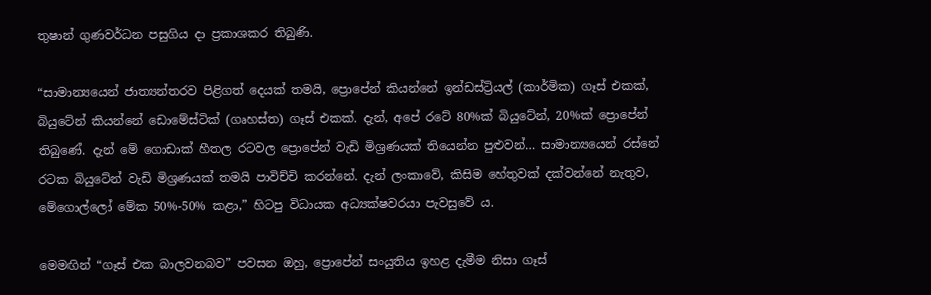තුෂාන් ගුණවර්ධන පසුගිය දා ප්‍රකාශකර තිබුණි.

“සාමාන්‍යයෙන් ජාත්‍යන්තරව පිළිගත් දෙයක් තමයි, ප්‍රොපේන් කියන්නේ ඉන්ඩස්ට්‍රියල් (කාර්මික) ගෑස් එකක්, බියුටේන් කියන්නේ ඩොමේස්ටික් (ගෘහස්ත) ගෑස් එකක්. දැන්, අපේ රටේ 80%ක් බියුටේන්, 20%ක් ප්‍රොපේන් තිබුණේ. දැන් මේ ගොඩාක් හීතල රටවල ප්‍රොපේන් වැඩි මිශ්‍රණයක් තියෙන්න පුළුවන්… සාමාන්‍යයෙන් රස්නේ රටක බියුටේන් වැඩි මිශ්‍රණයක් තමයි පාවිච්චි කරන්නේ. දැන් ලංකාවේ, කිසිම හේතුවක් දක්වන්නේ නැතුව, මේගොල්ලෝ මේක 50%-50% කළා,” හිටපු විධායක අධ්‍යක්ෂවරයා පැවසුවේ ය.

මෙමඟින් “ගෑස් එක බාලවනබව” පවසන ඔහු, ප්‍රොපේන් සංයුතිය ඉහළ දැමීම නිසා ගෑස්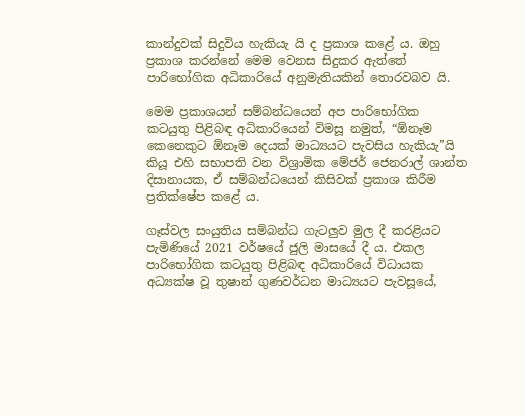කාන්දුවක් සිදුවිය හැකියැ යි ද ප්‍රකාශ කළේ ය. ඔහු ප්‍රකාශ කරන්නේ මෙම වෙනස සිදුකර ඇත්තේ පාරිභෝගික අධිකාරියේ අනුමැතියකින් තොරවබව යි.

මෙම ප්‍රකාශයන් සම්බන්ධයෙන් අප පාරිභෝගික කටයුතු පිළිබඳ අධිකාරියෙන් විමසූ නමුත්, “ඕනෑම කෙනෙකුට ඕනෑම දෙයක් මාධ්‍යයට පැවසිය හැකියැ”යි කියූ එහි සභාපති වන විශ්‍රාමික මේජර් ජෙනරාල් ශාන්ත දිසානායක, ඒ සම්බන්ධයෙන් කිසිවක් ප්‍රකාශ කිරීම ප්‍රතික්ෂේප කළේ ය.

ගෑස්වල සංයුතිය සම්බන්ධ ගැටලුව මුල දී කරළියට පැමිණියේ 2021 වර්ෂයේ ජුලි මාසයේ දී ය. එකල පාරිභෝගික කටයුතු පිළිබඳ අධිකාරියේ විධායක අධ්‍යක්ෂ වූ තුෂාන් ගුණවර්ධන මාධ්‍යයට පැවසූයේ,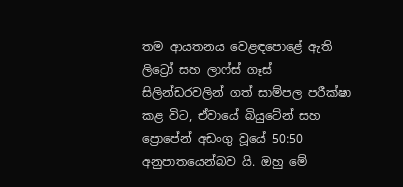තම ආයතනය වෙළඳපොළේ ඇති ලිට්‍රෝ සහ ලාෆ්ස් ගෑස් සිලින්ඩරවලින් ගත් සාම්පල පරීක්ෂා කළ විට, ඒවායේ බියුටේන් සහ ප්‍රොපේන් අඩංගු වූයේ 50:50 අනුපාතයෙන්බව යි. ඔහු මේ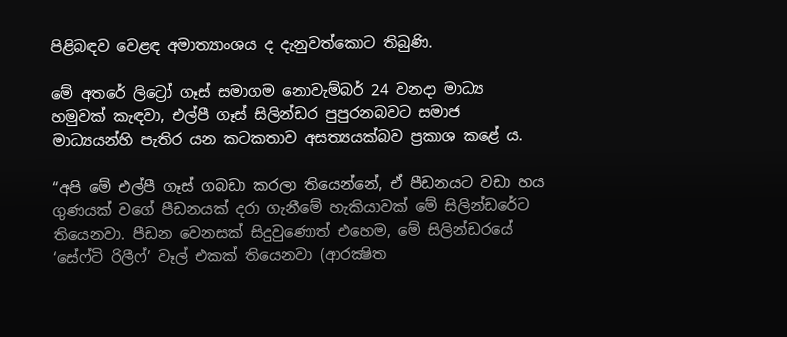පිළිබඳව වෙළඳ අමාත්‍යාංශය ද දැනුවත්කොට තිබුණි.

මේ අතරේ ලිට්‍රෝ ගෑස් සමාගම නොවැම්බර් 24 වනදා මාධ්‍ය හමුවක් කැඳවා, එල්පී ගෑස් සිලින්ඩර පුපුරනබවට සමාජ මාධ්‍යයන්හි පැතිර යන කටකතාව අසත්‍යයක්බව ප්‍රකාශ කළේ ය.

“අපි මේ එල්පී ගෑස් ගබඩා කරලා තියෙන්නේ, ඒ පීඩනයට වඩා හය ගුණයක් වගේ පීඩනයක් දරා ගැනීමේ හැකියාවක් මේ සිලින්ඩරේට තියෙනවා. පීඩන වෙනසක් සිදුවුණොත් එහෙම, මේ සිලින්ඩරයේ ‘සේෆ්ටි රිලීෆ්’ වෑල් එකක් තියෙනවා (ආරක්‍ෂිත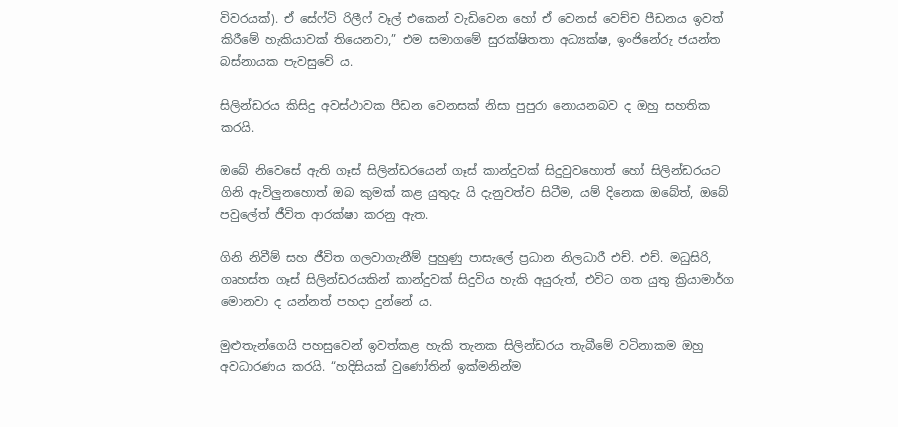විවරයක්). ඒ සේෆ්ටි රිලීෆ් වෑල් එකෙන් වැඩිවෙන හෝ ඒ වෙනස් වෙච්ච පීඩනය ඉවත් කිරීමේ හැකියාවක් තියෙනවා,” එම සමාගමේ සුරක්ෂිතතා අධ්‍යක්ෂ, ඉංජිනේරු ජයන්ත බස්නායක පැවසුවේ ය.

සිලින්ඩරය කිසිදු අවස්ථාවක පීඩන වෙනසක් නිසා පුපුරා නොයනබව ද ඔහු සහතික කරයි.

ඔබේ නිවෙසේ ඇති ගෑස් සිලින්ඩරයෙන් ගෑස් කාන්දුවක් සිදුවුවහොත් හෝ සිලින්ඩරයට ගිනි ඇවිලුනහොත් ඔබ කුමක් කළ යුතුදැ යි දැනුවත්ව සිටීම, යම් දිනෙක ඔබේත්, ඔබේ පවුලේත් ජීවිත ආරක්ෂා කරනු ඇත.

ගිනි නිවීම් සහ ජීවිත ගලවාගැනීම් පුහුණු පාසැලේ ප්‍රධාන නිලධාරී එච්. එච්. මධුසිරි, ගෘහස්ත ගෑස් සිලින්ඩරයකින් කාන්දුවක් සිදුවිය හැකි අයුරුත්, එවිට ගත යුතු ක්‍රියාමාර්ග මොනවා ද යන්නත් පහදා දුන්නේ ය.

මුළුතැන්ගෙයි පහසුවෙන් ඉවත්කළ හැකි තැනක සිලින්ඩරය තැබීමේ වටිනාකම ඔහු අවධාරණය කරයි. “හදිසියක් වුණෝතින් ඉක්මනින්ම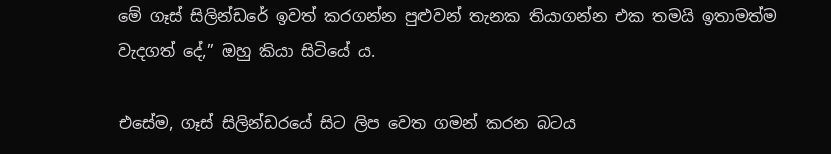මේ ගෑස් සිලින්ඩරේ ඉවත් කරගන්න පුළුවන් තැනක තියාගන්න එක තමයි ඉතාමත්ම වැදගත් දේ,” ඔහු කියා සිටියේ ය.

එසේම, ගෑස් සිලින්ඩරයේ සිට ලිප වෙත ගමන් කරන බටය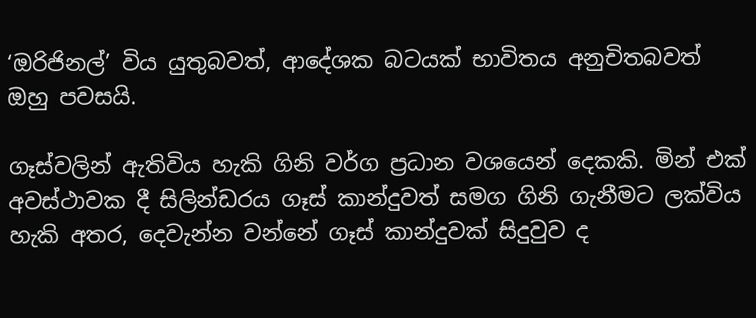‘ඔරිජිනල්’ විය යුතුබවත්, ආදේශක බටයක් භාවිතය අනුචිතබවත් ඔහු පවසයි.

ගෑස්වලින් ඇතිවිය හැකි ගිනි වර්ග ප්‍රධාන වශයෙන් දෙකකි. මින් එක් අවස්ථාවක දී සිලින්ඩරය ගෑස් කාන්දුවත් සමග ගිනි ගැනීමට ලක්විය හැකි අතර, දෙවැන්න වන්නේ ගෑස් කාන්දුවක් සිදුවුව ද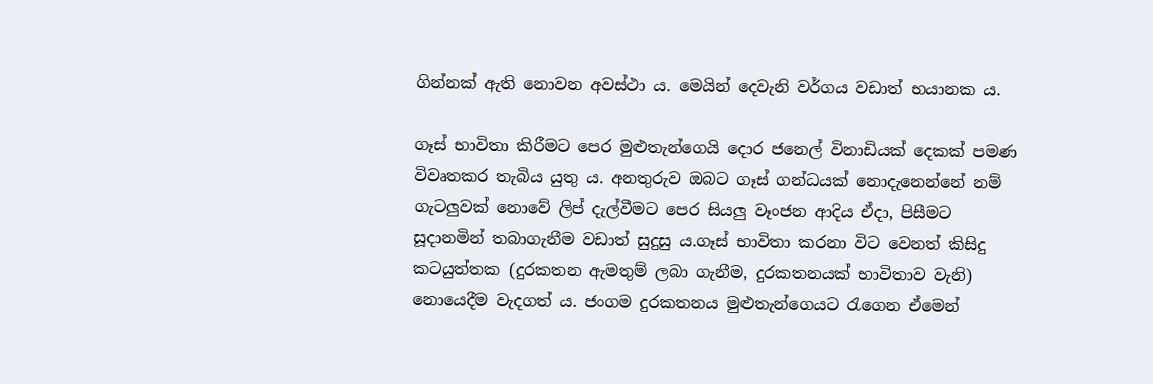ගින්නක් ඇති නොවන අවස්ථා ය. මෙයින් දෙවැනි වර්ගය වඩාත් භයානක ය.

ගෑස් භාවිතා කිරීමට පෙර මුළුතැන්ගෙයි දොර ජනෙල් විනාඩියක් දෙකක් පමණ විවෘතකර තැබිය යුතු ය. අනතුරුව ඔබට ගෑස් ගන්ධයක් නොදැනෙන්නේ නම් ගැටලුවක් නොවේ ලිප් දැල්වීමට පෙර සියලු වෑංජන ආදිය ඒදා, පිසීමට සූදානමින් තබාගැනීම වඩාත් සුදුසු ය.ගෑස් භාවිතා කරනා විට වෙනත් කිසිදු කටයුත්තක (දුරකතන ඇමතුම් ලබා ගැනීම, දුරකතනයක් භාවිතාව වැනි) නොයෙදීම වැදගත් ය. ජංගම දුරකතනය මුළුතැන්ගෙයට රැගෙන ඒමෙන්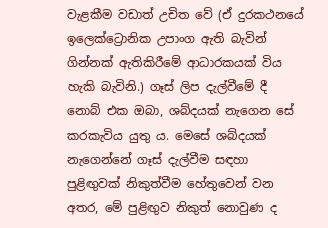වැළකීම වඩාත් උචිත වේ (ඒ දුරකථනයේ ඉලෙක්ට්‍රොනික උපාංග ඇති බැවින් ගින්නක් ඇතිකිරීමේ ආධාරකයක් විය හැකි බැවිනි.) ගෑස් ලිප දැල්වීමේ දී නොබ් එක ඔබා, ශබ්දයක් නැගෙන සේ කරකැවිය යුතු ය. මෙසේ ශබ්දයක් නැගෙන්නේ ගෑස් දැල්වීම සඳහා පුළිඟුවක් නිකුත්වීම හේතුවෙන් වන අතර, මේ පුළිඟුව නිකුත් නොවුණ ද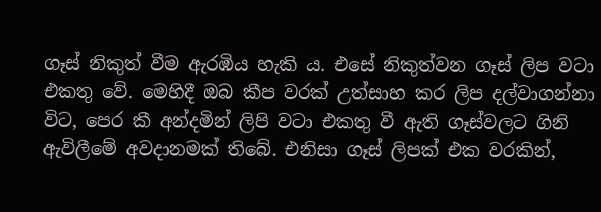ගෑස් නිකුත් වීම ඇරඹිය හැකි ය. එසේ නිකුත්වන ගෑස් ලිප වටා එකතු වේ. මෙහිදී ඔබ කීප වරක් උත්සාහ කර ලිප දල්වාගන්නා විට, පෙර කී අන්දමින් ලිපි වටා එකතු වී ඇති ගෑස්වලට ගිනි ඇවිලීමේ අවදානමක් තිබේ. එනිසා ගෑස් ලිපක් එක වරකින්,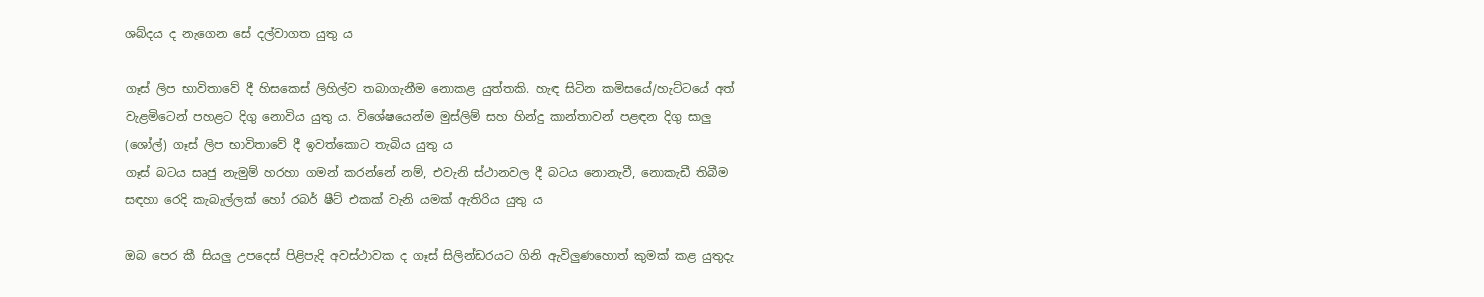ශබ්දය ද නැගෙන සේ දල්වාගත යුතු ය

ගෑස් ලිප භාවිතාවේ දී හිසකෙස් ලිහිල්ව තබාගැනීම නොකළ යුත්තකි. හැඳ සිටින කමිසයේ/හැට්ටයේ අත් වැළමිටෙන් පහළට දිගු නොවිය යුතු ය. විශේෂයෙන්ම මුස්ලිම් සහ හින්දු කාන්තාවන් පළඳන දිගු සාලු (ශෝල්) ගෑස් ලිප භාවිතාවේ දී ඉවත්කොට තැබිය යුතු ය
ගෑස් බටය සෘජු නැමුම් හරහා ගමන් කරන්නේ නම්, එවැනි ස්ථානවල දී බටය නොනැවී, නොකැඩී තිබීම සඳහා රෙදි කැබැල්ලක් හෝ රබර් ෂීට් එකක් වැනි යමක් ඇතිරිය යුතු ය

ඔබ පෙර කී සියලු උපදෙස් පිළිපැදි අවස්ථාවක ද ගෑස් සිලින්ඩරයට ගිනි ඇවිලුණහොත් කුමක් කළ යුතුදැ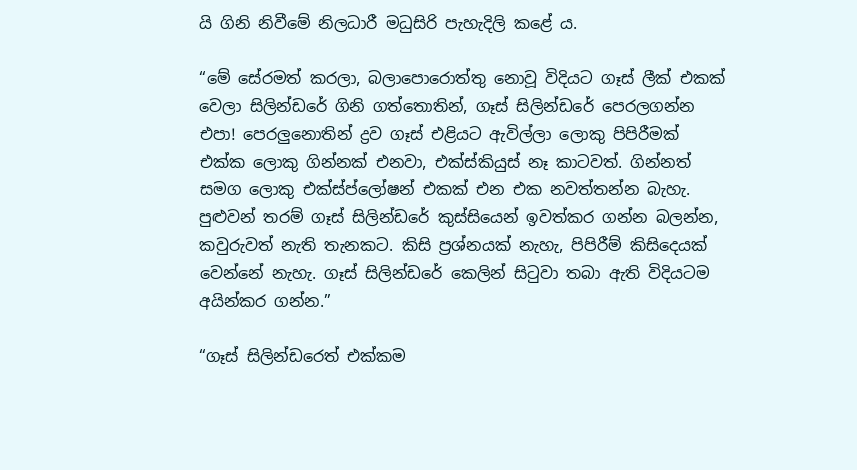යි ගිනි නිවීමේ නිලධාරී මධුසිරි පැහැදිලි කළේ ය.

“මේ සේරමත් කරලා, බලාපොරොත්තු නොවූ විදියට ගෑස් ලීක් එකක් වෙලා සිලින්ඩරේ ගිනි ගත්තොතින්, ගෑස් සිලින්ඩරේ පෙරලගන්න එපා! පෙරලුනොතින් ද්‍රව ගෑස් එළියට ඇවිල්ලා ලොකු පිපිරීමක් එක්ක ලොකු ගින්නක් එනවා, එක්ස්කියුස් නෑ කාටවත්. ගින්නත් සමග ලොකු එක්ස්ප්ලෝෂන් එකක් එන එක නවත්තන්න බැහැ. පුළුවන් තරම් ගෑස් සිලින්ඩරේ කුස්සියෙන් ඉවත්කර ගන්න බලන්න, කවුරුවත් නැති තැනකට. කිසි ප්‍රශ්නයක් නැහැ, පිපිරීම් කිසිදෙයක් වෙන්නේ නැහැ. ගෑස් සිලින්ඩරේ කෙලින් සිටුවා තබා ඇති විදියටම අයින්කර ගන්න.”

“ගෑස් සිලින්ඩරෙත් එක්කම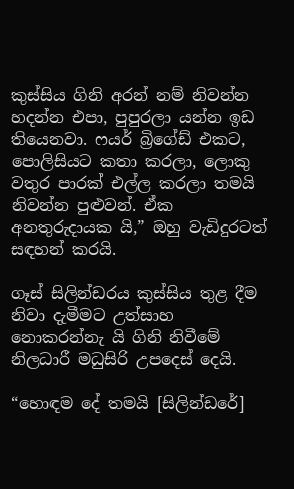කුස්සිය ගිනි අරන් නම් නිවන්න හදන්න එපා, පුපුරලා යන්න ඉඩ තියෙනවා. ෆයර් බ්‍රිගේඩ් එකට, පොලිසියට කතා කරලා, ලොකු වතුර පාරක් එල්ල කරලා තමයි නිවන්න පුළුවන්. ඒක අනතුරුදායක යි,” ඔහු වැඩිදුරටත් සඳහන් කරයි.

ගෑස් සිලින්ඩරය කුස්සිය තුළ දීම නිවා දැමීමට උත්සාහ නොකරන්නැ යි ගිනි නිවීමේ නිලධාරී මධුසිරි උපදෙස් දෙයි.

“හොඳම දේ තමයි [සිලින්ඩරේ]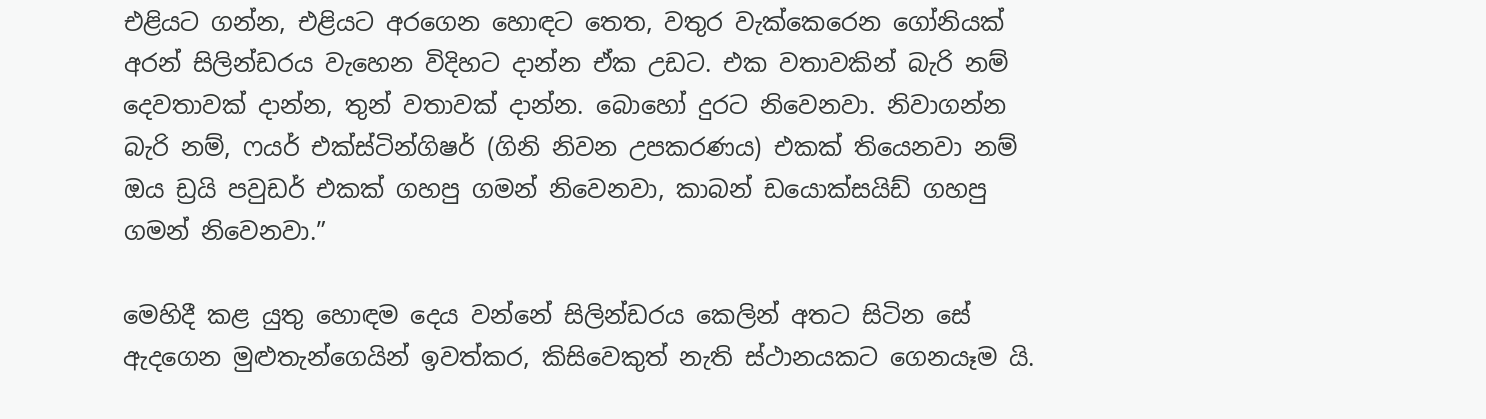එළියට ගන්න, එළියට අරගෙන හොඳට තෙත, වතුර වැක්කෙරෙන ගෝනියක් අරන් සිලින්ඩරය වැහෙන විදිහට දාන්න ඒක උඩට. එක වතාවකින් බැරි නම් දෙවතාවක් දාන්න, තුන් වතාවක් දාන්න. බොහෝ දුරට නිවෙනවා. නිවාගන්න බැරි නම්, ෆයර් එක්ස්ටින්ගිෂර් (ගිනි නිවන උපකරණය) එකක් තියෙනවා නම් ඔය ඩ්‍රයි පවුඩර් එකක් ගහපු ගමන් නිවෙනවා, කාබන් ඩයොක්සයිඩ් ගහපු ගමන් නිවෙනවා.”

මෙහිදී කළ යුතු හොඳම දෙය වන්නේ සිලින්ඩරය කෙලින් අතට සිටින සේ ඇදගෙන මුළුතැන්ගෙයින් ඉවත්කර, කිසිවෙකුත් නැති ස්ථානයකට ගෙනයෑම යි.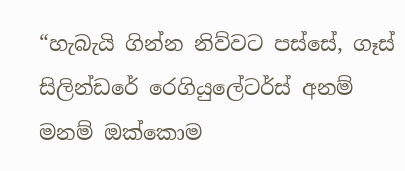“හැබැයි ගින්න නිව්වට පස්සේ, ගෑස් සිලින්ඩරේ රෙගියුලේටර්ස් අනම් මනම් ඔක්කොම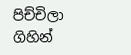පිච්චිලා ගිහින්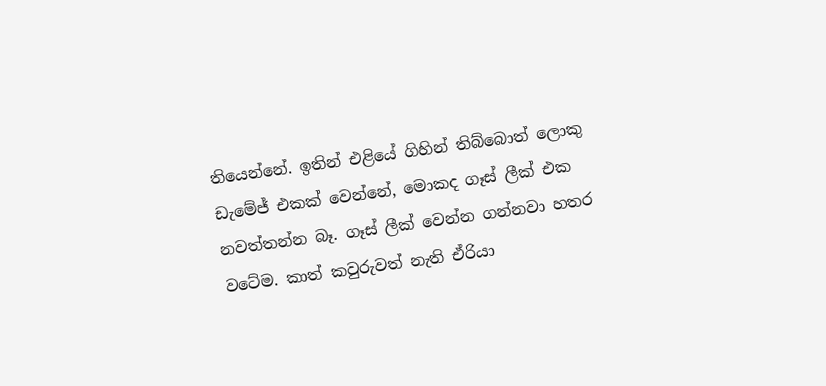තියෙන්නේ. ඉතින් එළියේ ගිහින් තිබ්බොත් ලොකු ඩැමේජ් එකක් වෙන්නේ, මොකද ගෑස් ලීක් එක නවත්තන්න බෑ. ගෑස් ලීක් වෙන්න ගන්නවා හතර වටේම. කාත් කවුරුවත් නැති ඒරියා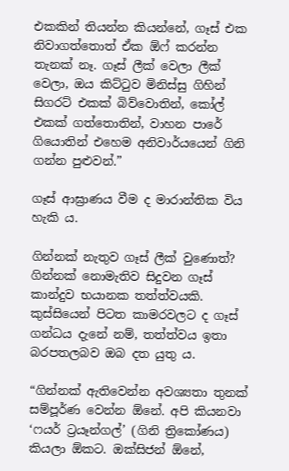එකකින් තියන්න කියන්නේ, ගෑස් එක නිවාගත්තොත් ඒක ඕෆ් කරන්න තැනක් නෑ. ගෑස් ලීක් වෙලා ලීක් වෙලා, ඔය කිට්ටුව මිනිස්සු ගිහින් සිගරට් එකක් බිව්වොතින්, කෝල් එකක් ගත්තොතින්, වාහන පාරේ ගියොතින් එහෙම අනිවාර්යයෙන් ගිනි ගන්න පුළුවන්.”

ගෑස් ආඝ්‍රාණය වීම ද මාරාන්තික විය හැකි ය.

ගින්නක් නැතුව ගෑස් ලීක් වුණොත්?
ගින්නක් නොමැතිව සිදුවන ගෑස් කාන්දුව භයානක තත්ත්වයකි. කුස්සියෙන් පිටත කාමරවලට ද ගෑස් ගන්ධය දැනේ නම්, තත්ත්වය ඉතා බරපතලබව ඔබ දත යුතු ය.

“ගින්නක් ඇතිවෙන්න අවශ්‍යතා තුනක් සම්පූර්ණ වෙන්න ඕනේ. අපි කියනවා ‘ෆයර් ට්‍රයෑන්ගල්’ (ගිනි ත්‍රිකෝණය) කියලා ඕකට. ඔක්සිජන් ඕනේ,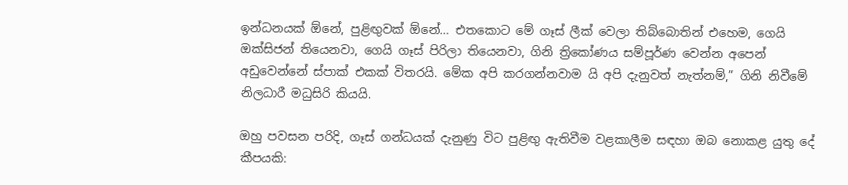ඉන්ධනයක් ඕනේ, පුළිඟුවක් ඕනේ… එතකොට මේ ගෑස් ලීක් වෙලා තිබ්බොතින් එහෙම, ගෙයි ඔක්සිජන් තියෙනවා, ගෙයි ගෑස් පිරිලා තියෙනවා, ගිනි ත්‍රිකෝණය සම්පූර්ණ වෙන්න අපෙන් අඩුවෙන්නේ ස්පාක් එකක් විතරයි. මේක අපි කරගන්නවාම යි අපි දැනුවත් නැත්නම්,” ගිනි නිවීමේ නිලධාරී මධුසිරි කියයි.

ඔහු පවසන පරිදි, ගෑස් ගන්ධයක් දැනුණු විට පුළිඟු ඇතිවීම වළකාලීම සඳහා ඔබ නොකළ යුතු දේ කීපයකි: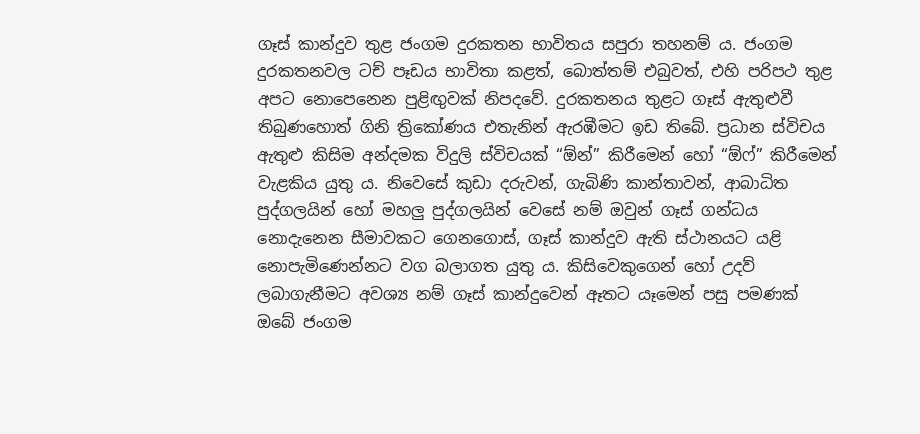ගෑස් කාන්දුව තුළ ජංගම දුරකතන භාවිතය සපුරා තහනම් ය. ජංගම දුරකතනවල ටච් පෑඩය භාවිතා කළත්, බොත්තම් එබුවත්, එහි පරිපථ තුළ අපට නොපෙනෙන පුළිඟුවක් නිපදවේ. දුරකතනය තුළට ගෑස් ඇතුළුවී තිබුණහොත් ගිනි ත්‍රිකෝණය එතැනින් ඇරඹීමට ඉඩ තිබේ. ප්‍රධාන ස්විචය ඇතුළු කිසිම අන්දමක විදුලි ස්විචයක් “ඕන්” කිරීමෙන් හෝ “ඕෆ්” කිරීමෙන් වැළකිය යුතු ය. නිවෙසේ කුඩා දරුවන්, ගැබිණි කාන්තාවන්, ආබාධිත පුද්ගලයින් හෝ මහලු පුද්ගලයින් වෙසේ නම් ඔවුන් ගෑස් ගන්ධය නොදැනෙන සීමාවකට ගෙනගොස්, ගෑස් කාන්දුව ඇති ස්ථානයට යළි නොපැමිණෙන්නට වග බලාගත යුතු ය. කිසිවෙකුගෙන් හෝ උදව් ලබාගැනීමට අවශ්‍ය නම් ගෑස් කාන්දුවෙන් ඈතට යෑමෙන් පසු පමණක් ඔබේ ජංගම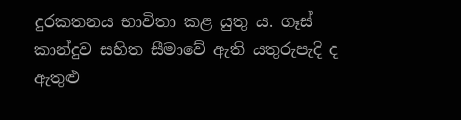දුරකතනය භාවිතා කළ යුතු ය. ගෑස් කාන්දුව සහිත සීමාවේ ඇති යතුරුපැදි ද ඇතුළු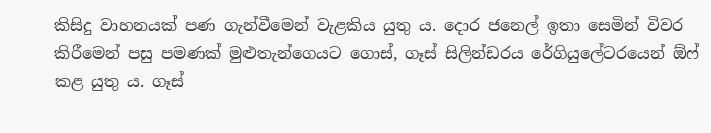කිසිදු වාහනයක් පණ ගැන්වීමෙන් වැළකිය යුතු ය. දොර ජනෙල් ඉතා සෙමින් විවර කිරීමෙන් පසු පමණක් මුළුතැන්ගෙයට ගොස්, ගෑස් සිලින්ඩරය රේගියුලේටරයෙන් ඕෆ් කළ යුතු ය. ගෑස්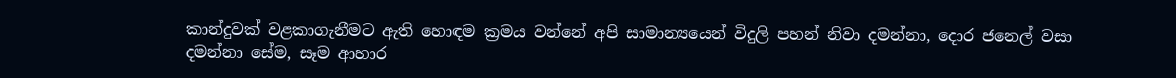කාන්දුවක් වළකාගැනීමට ඇති හොඳම ක්‍රමය වන්නේ අපි සාමාන්‍යයෙන් විදුලි පහන් නිවා දමන්නා, දොර ජනෙල් වසා දමන්නා සේම, සෑම ආහාර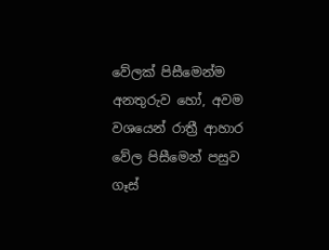වේලක් පිසීමෙන්ම අනතුරුව හෝ, අවම වශයෙන් රාත්‍රී ආහාර වේල පිසීමෙන් පසුව ගෑස්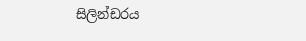සිලින්ඩරය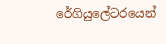රේගියුලේටරයෙන්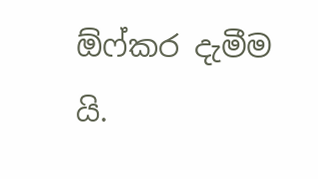ඕෆ්කර දැමීම යි.